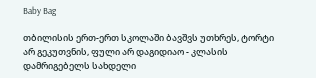Baby Bag

თბილისის ერთ-ერთ სკოლაში ბავშვს უთხრეს, ტორტი არ გეკუთვნის, ფული არ დაგიდიაო - კლასის დამრიგებელს სახდელი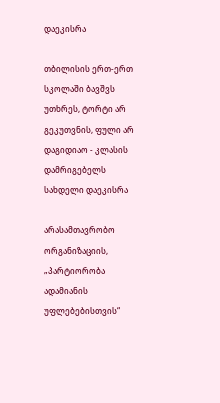დაეკისრა

თბილისის ერთ-ერთ სკოლაში ბავშვს უთხრეს, ტორტი არ გეკუთვნის, ფული არ დაგიდიაო - კლასის დამრიგებელს სახდელი დაეკისრა

არასამთავრობო ორგანიზაციის, „პარტიორობა ადამიანის უფლებებისთვის“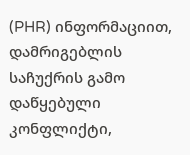(PHR) ინფორმაციით, დამრიგებლის საჩუქრის გამო დაწყებული კონფლიქტი,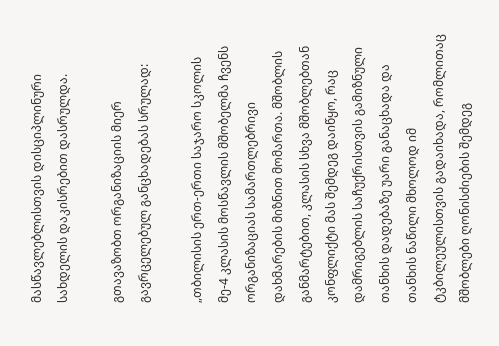მასწავლებლისთვის დისციპლინური სახდელის დაკისრებით დასრულდა.

გთავაზობთ ორგანიზაციის მიერ გავრცელებულ განცხადებას სრულად:

„თბილისის ერთ-ერთი საჯარო სკოლის მე-4 კლასის მოსწავლის მშობელმა ჩვენს ორგანიზაციას სამართლებრივი დახმარების მიზნით მომართა. მშობლის განმარტებით, კლასის სხვა მშობლებთან კონფლიქტი მას შემდეგ დაიწყო, რაც დამრიგებლის საჩუქრისთვის გამიზნული თანხის დადებაზე უარი განაცხადა და თანხის ნაწილი მხოლოდ იმ ტკბილეულისთვის გადაიხადა, რომლითაც მშობლები ღონისძიების შემდეგ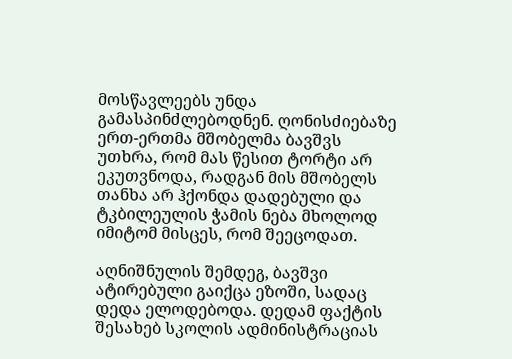მოსწავლეებს უნდა გამასპინძლებოდნენ. ღონისძიებაზე ერთ-ერთმა მშობელმა ბავშვს უთხრა, რომ მას წესით ტორტი არ ეკუთვნოდა, რადგან მის მშობელს თანხა არ ჰქონდა დადებული და ტკბილეულის ჭამის ნება მხოლოდ იმიტომ მისცეს, რომ შეეცოდათ.

აღნიშნულის შემდეგ, ბავშვი ატირებული გაიქცა ეზოში, სადაც დედა ელოდებოდა. დედამ ფაქტის შესახებ სკოლის ადმინისტრაციას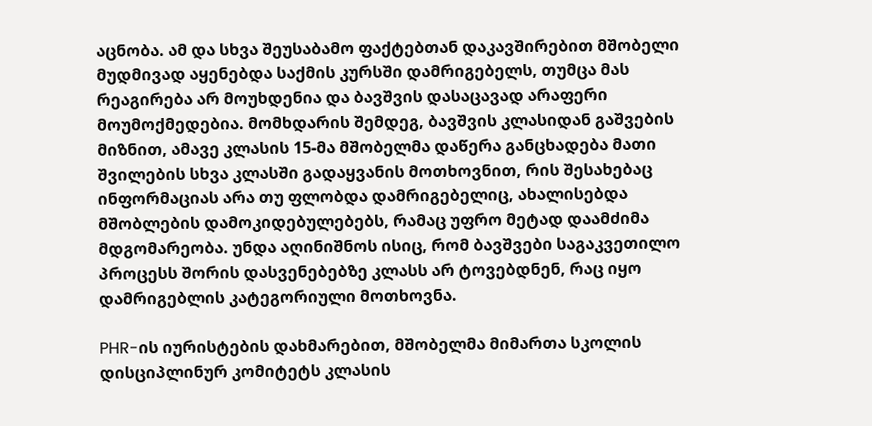აცნობა. ამ და სხვა შეუსაბამო ფაქტებთან დაკავშირებით მშობელი მუდმივად აყენებდა საქმის კურსში დამრიგებელს, თუმცა მას რეაგირება არ მოუხდენია და ბავშვის დასაცავად არაფერი მოუმოქმედებია. მომხდარის შემდეგ, ბავშვის კლასიდან გაშვების მიზნით, ამავე კლასის 15-მა მშობელმა დაწერა განცხადება მათი შვილების სხვა კლასში გადაყვანის მოთხოვნით, რის შესახებაც ინფორმაციას არა თუ ფლობდა დამრიგებელიც, ახალისებდა მშობლების დამოკიდებულებებს, რამაც უფრო მეტად დაამძიმა მდგომარეობა. უნდა აღინიშნოს ისიც, რომ ბავშვები საგაკვეთილო პროცესს შორის დასვენებებზე კლასს არ ტოვებდნენ, რაც იყო დამრიგებლის კატეგორიული მოთხოვნა.

PHR-ის იურისტების დახმარებით, მშობელმა მიმართა სკოლის დისციპლინურ კომიტეტს კლასის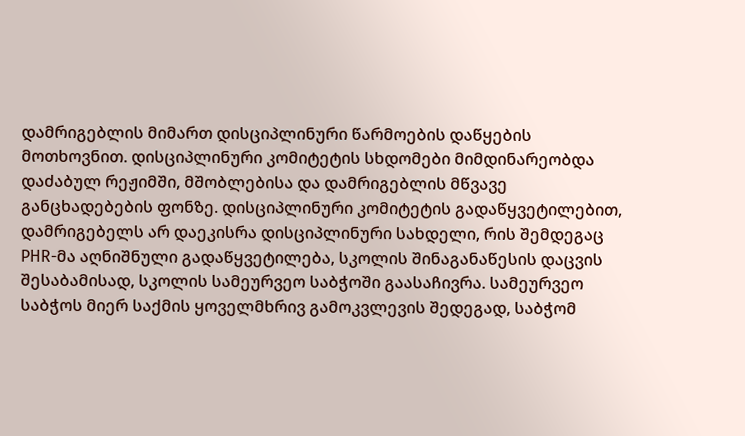დამრიგებლის მიმართ დისციპლინური წარმოების დაწყების მოთხოვნით. დისციპლინური კომიტეტის სხდომები მიმდინარეობდა დაძაბულ რეჟიმში, მშობლებისა და დამრიგებლის მწვავე განცხადებების ფონზე. დისციპლინური კომიტეტის გადაწყვეტილებით, დამრიგებელს არ დაეკისრა დისციპლინური სახდელი, რის შემდეგაც PHR-მა აღნიშნული გადაწყვეტილება, სკოლის შინაგანაწესის დაცვის შესაბამისად, სკოლის სამეურვეო საბჭოში გაასაჩივრა. სამეურვეო საბჭოს მიერ საქმის ყოველმხრივ გამოკვლევის შედეგად, საბჭომ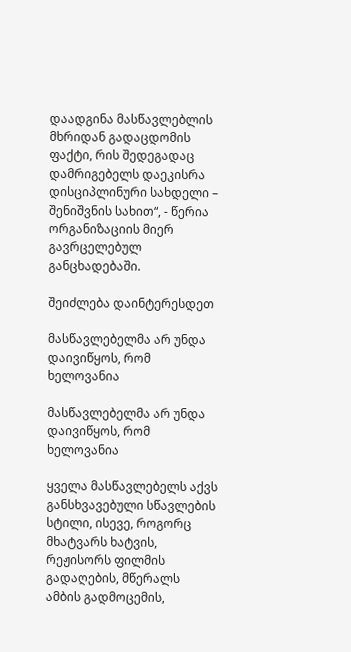დაადგინა მასწავლებლის მხრიდან გადაცდომის ფაქტი, რის შედეგადაც დამრიგებელს დაეკისრა დისციპლინური სახდელი – შენიშვნის სახით“, - წერია ორგანიზაციის მიერ გავრცელებულ განცხადებაში.

შეიძლება დაინტერესდეთ

მასწავლებელმა არ უნდა დაივიწყოს, რომ ხელოვანია

მასწავლებელმა არ უნდა დაივიწყოს, რომ ხელოვანია

ყველა მასწავლებელს აქვს განსხვავებული სწავლების სტილი, ისევე, როგორც მხატვარს ხატვის, რეჟისორს ფილმის გადაღების, მწერალს ამბის გადმოცემის,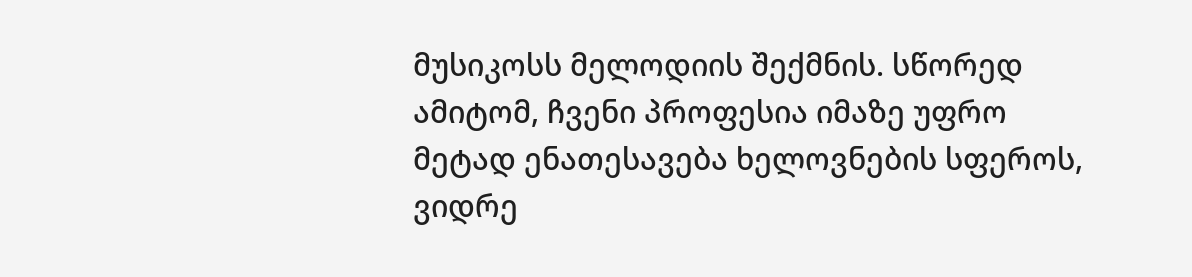მუსიკოსს მელოდიის შექმნის. სწორედ ამიტომ, ჩვენი პროფესია იმაზე უფრო მეტად ენათესავება ხელოვნების სფეროს, ვიდრე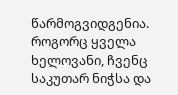წარმოგვიდგენია. როგორც ყველა ხელოვანი, ჩვენც საკუთარ ნიჭსა და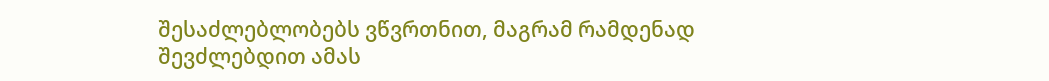შესაძლებლობებს ვწვრთნით, მაგრამ რამდენად შევძლებდით ამას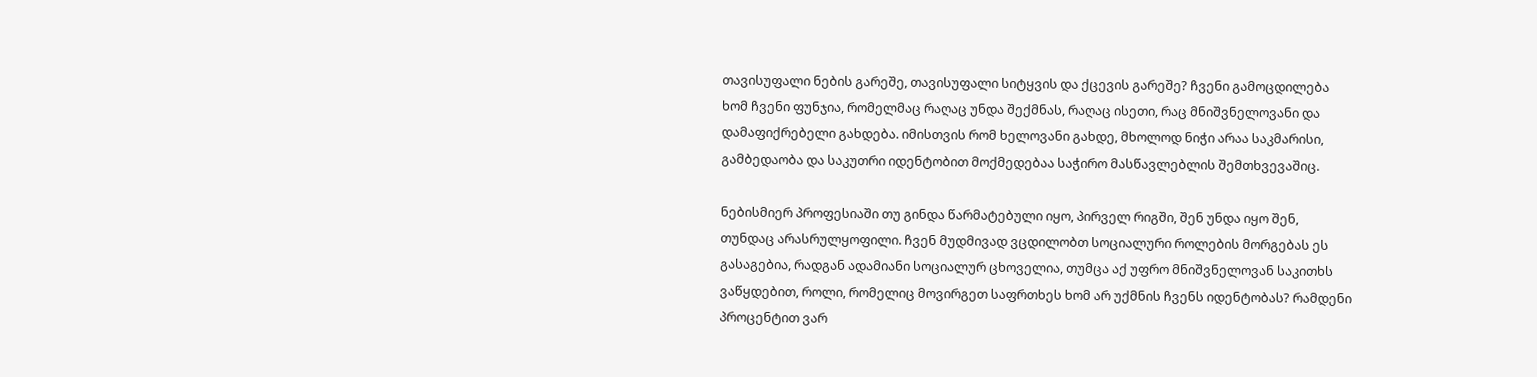თავისუფალი ნების გარეშე, თავისუფალი სიტყვის და ქცევის გარეშე? ჩვენი გამოცდილება ხომ ჩვენი ფუნჯია, რომელმაც რაღაც უნდა შექმნას, რაღაც ისეთი, რაც მნიშვნელოვანი და დამაფიქრებელი გახდება. იმისთვის რომ ხელოვანი გახდე, მხოლოდ ნიჭი არაა საკმარისი, გამბედაობა და საკუთრი იდენტობით მოქმედებაა საჭირო მასწავლებლის შემთხვევაშიც.

ნებისმიერ პროფესიაში თუ გინდა წარმატებული იყო, პირველ რიგში, შენ უნდა იყო შენ, თუნდაც არასრულყოფილი. ჩვენ მუდმივად ვცდილობთ სოციალური როლების მორგებას ეს გასაგებია, რადგან ადამიანი სოციალურ ცხოველია, თუმცა აქ უფრო მნიშვნელოვან საკითხს ვაწყდებით, როლი, რომელიც მოვირგეთ საფრთხეს ხომ არ უქმნის ჩვენს იდენტობას? რამდენი პროცენტით ვარ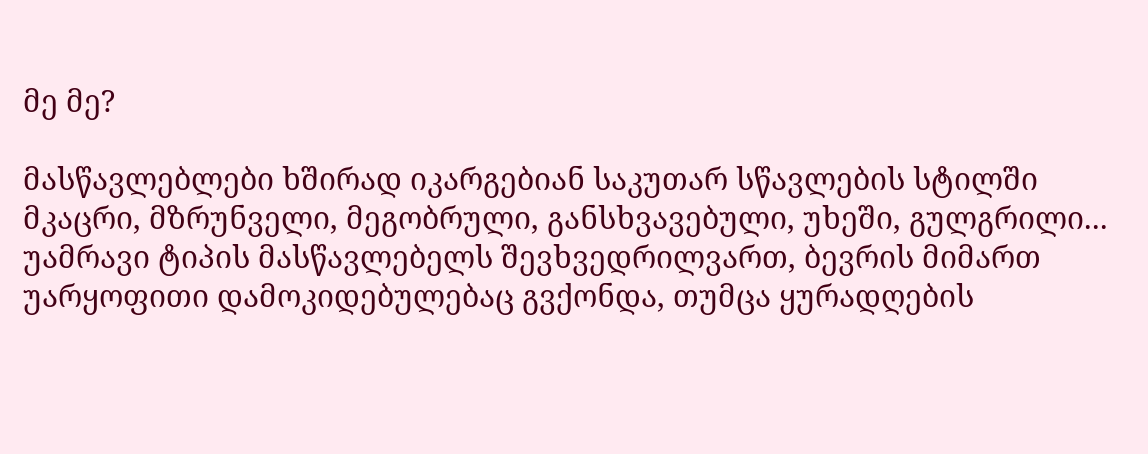მე მე?

მასწავლებლები ხშირად იკარგებიან საკუთარ სწავლების სტილში მკაცრი, მზრუნველი, მეგობრული, განსხვავებული, უხეში, გულგრილი... უამრავი ტიპის მასწავლებელს შევხვედრილვართ, ბევრის მიმართ უარყოფითი დამოკიდებულებაც გვქონდა, თუმცა ყურადღების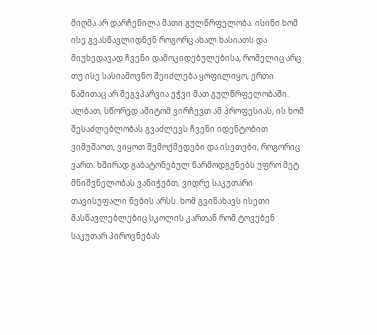მიღმა არ დარჩენილა მათი გულწრფელობა. ისინი ხომ ისე გვასწავლიდნენ როგორც ახალ ხასიათს და მიუხედავად ჩვენი დამოკიდებულებისა, რომელიც არც თუ ისე სასიამოვნო შეიძლება ყოფილიყო, ერთი წამითაც არ შეგვპარვია ეჭვი მათ გულწრფელობაში. ალბათ, სწორედ ამიტომ ვირჩევთ ამ პროფესიას, ის ხომ შესაძლებლობას გვაძლევს ჩვენი იდენტობით ვიმუშაოთ, ვიყოთ შემოქმედები და ისეთები, როგორიც ვართ. ხშირად გაბატონებულ წარმოდგენებს უფრო მეტ მნიშვნელობას ვანიჭებთ, ვიდრე საკუთარი თავისუფალი ნების არსს. ხომ გვინახავს ისეთი მასწავლებლებიც სკოლის კართან რომ ტოვებენ საკუთარ პიროვნებას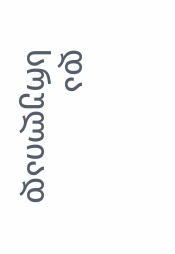და სრულიად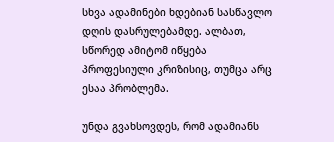სხვა ადამინები ხდებიან სასწავლო დღის დასრულებამდე. ალბათ, სწორედ ამიტომ იწყება პროფესიული კრიზისიც, თუმცა არც ესაა პრობლემა.

უნდა გვახსოვდეს, რომ ადამიანს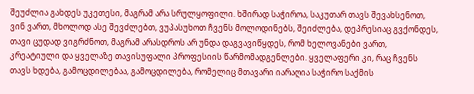შეუძლია გახდეს უკეთესი, მაგრამ არა სრულყოფილი. ხშირად საჭიროა, საკუთარ თავს შევახსენოთ, ვინ ვართ, მხოლოდ ასე შევძლებთ, ვუპასუხოთ ჩვენს მოლოდინებს, შეიძლება, დეპრესიაც გვქონდეს, თავი ცუდად ვიგრძნოთ, მაგრამ არასდროს არ უნდა დაგვავიწყდეს, რომ ხელოვანები ვართ, კრეატიული და ყველაზე თავისუფალი პროფესიის წარმომადგენლები. ყველაფერი კი, რაც ჩვენს თავს ხდება, გამოცდილებაა, გამოცდილება, რომელიც მთავარი იარაღია საჭირო საქმის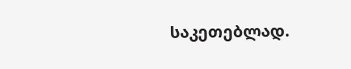საკეთებლად.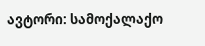ავტორი: სამოქალაქო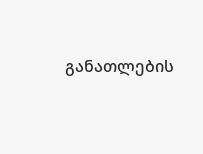განათლების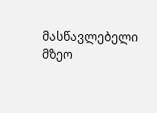მასწავლებელი მზეო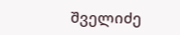შველიძე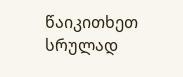წაიკითხეთ სრულად